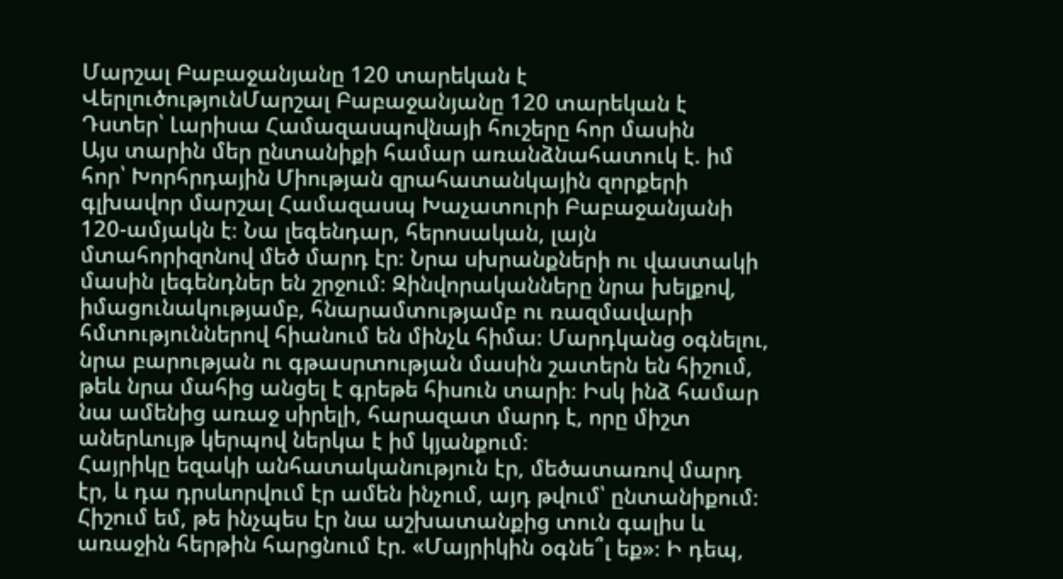Մարշալ Բաբաջանյանը 120 տարեկան է
ՎերլուծությունՄարշալ Բաբաջանյանը 120 տարեկան է
Դստեր՝ Լարիսա Համազասպովնայի հուշերը հոր մասին
Այս տարին մեր ընտանիքի համար առանձնահատուկ է. իմ հոր՝ Խորհրդային Միության զրահատանկային զորքերի գլխավոր մարշալ Համազասպ Խաչատուրի Բաբաջանյանի 120-ամյակն է։ Նա լեգենդար, հերոսական, լայն մտահորիզոնով մեծ մարդ էր։ Նրա սխրանքների ու վաստակի մասին լեգենդներ են շրջում։ Զինվորականները նրա խելքով, իմացունակությամբ, հնարամտությամբ ու ռազմավարի հմտություններով հիանում են մինչև հիմա։ Մարդկանց օգնելու, նրա բարության ու գթասրտության մասին շատերն են հիշում, թեև նրա մահից անցել է գրեթե հիսուն տարի։ Իսկ ինձ համար նա ամենից առաջ սիրելի, հարազատ մարդ է, որը միշտ աներևույթ կերպով ներկա է իմ կյանքում։
Հայրիկը եզակի անհատականություն էր, մեծատառով մարդ էր, և դա դրսևորվում էր ամեն ինչում, այդ թվում՝ ընտանիքում։ Հիշում եմ, թե ինչպես էր նա աշխատանքից տուն գալիս և առաջին հերթին հարցնում էր. «Մայրիկին օգնե՞լ եք»։ Ի դեպ,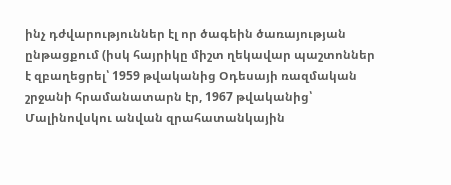ինչ դժվարություններ էլ որ ծագեին ծառայության ընթացքում (իսկ հայրիկը միշտ ղեկավար պաշտոններ է զբաղեցրել՝ 1959 թվականից Օդեսայի ռազմական շրջանի հրամանատարն էր, 1967 թվականից՝ Մալինովսկու անվան զրահատանկային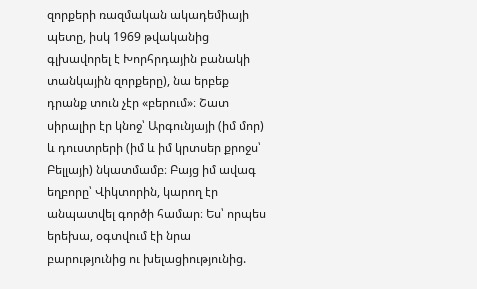զորքերի ռազմական ակադեմիայի պետը, իսկ 1969 թվականից գլխավորել է Խորհրդային բանակի տանկային զորքերը), նա երբեք դրանք տուն չէր «բերում»։ Շատ սիրալիր էր կնոջ՝ Արգունյայի (իմ մոր) և դուստրերի (իմ և իմ կրտսեր քրոջս՝ Բելլայի) նկատմամբ։ Բայց իմ ավագ եղբորը՝ Վիկտորին, կարող էր անպատվել գործի համար։ Ես՝ որպես երեխա, օգտվում էի նրա բարությունից ու խելացիությունից.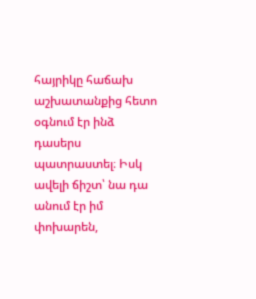հայրիկը հաճախ աշխատանքից հետո օգնում էր ինձ դասերս պատրաստել։ Իսկ ավելի ճիշտ՝ նա դա անում էր իմ փոխարեն,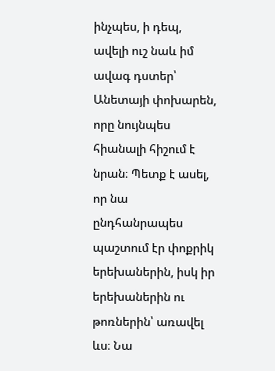ինչպես, ի դեպ, ավելի ուշ նաև իմ ավագ դստեր՝ Անետայի փոխարեն, որը նույնպես հիանալի հիշում է նրան։ Պետք է ասել, որ նա ընդհանրապես պաշտում էր փոքրիկ երեխաներին, իսկ իր երեխաներին ու թոռներին՝ առավել ևս։ Նա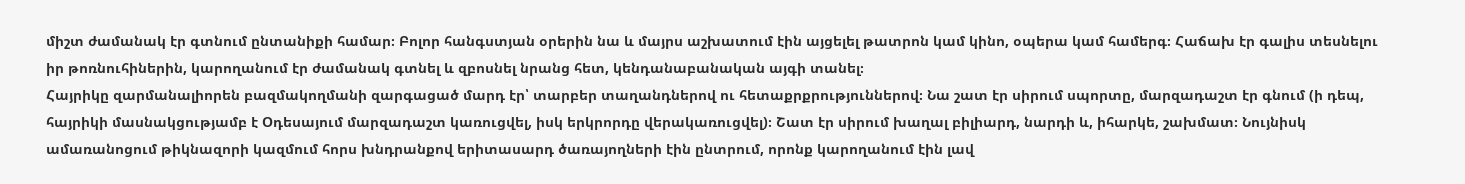միշտ ժամանակ էր գտնում ընտանիքի համար։ Բոլոր հանգստյան օրերին նա և մայրս աշխատում էին այցելել թատրոն կամ կինո, օպերա կամ համերգ։ Հաճախ էր գալիս տեսնելու իր թոռնուհիներին, կարողանում էր ժամանակ գտնել և զբոսնել նրանց հետ, կենդանաբանական այգի տանել։
Հայրիկը զարմանալիորեն բազմակողմանի զարգացած մարդ էր՝ տարբեր տաղանդներով ու հետաքրքրություններով։ Նա շատ էր սիրում սպորտը, մարզադաշտ էր գնում (ի դեպ, հայրիկի մասնակցությամբ է Օդեսայում մարզադաշտ կառուցվել, իսկ երկրորդը վերակառուցվել)։ Շատ էր սիրում խաղալ բիլիարդ, նարդի և, իհարկե, շախմատ։ Նույնիսկ ամառանոցում թիկնազորի կազմում հորս խնդրանքով երիտասարդ ծառայողների էին ընտրում, որոնք կարողանում էին լավ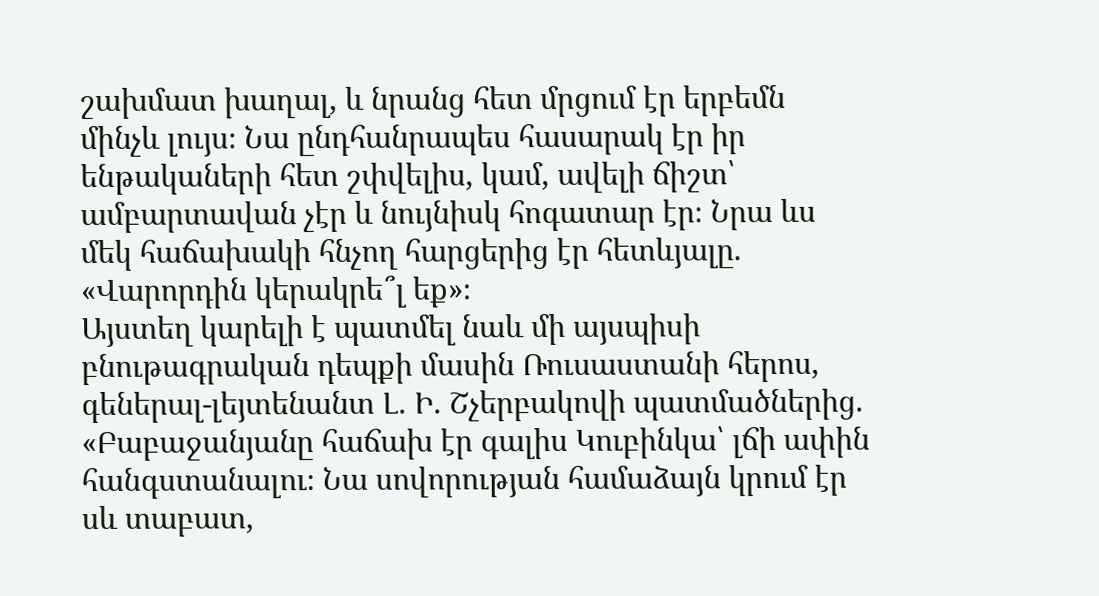շախմատ խաղալ, և նրանց հետ մրցում էր երբեմն մինչև լույս։ Նա ընդհանրապես հասարակ էր իր ենթակաների հետ շփվելիս, կամ, ավելի ճիշտ՝ ամբարտավան չէր և նույնիսկ հոգատար էր։ Նրա ևս մեկ հաճախակի հնչող հարցերից էր հետևյալը. «Վարորդին կերակրե՞լ եք»։
Այստեղ կարելի է պատմել նաև մի այսպիսի բնութագրական դեպքի մասին Ռուսաստանի հերոս, գեներալ-լեյտենանտ Լ. Ի. Շչերբակովի պատմածներից. «Բաբաջանյանը հաճախ էր գալիս Կուբինկա՝ լճի ափին հանգստանալու։ Նա սովորության համաձայն կրում էր սև տաբատ,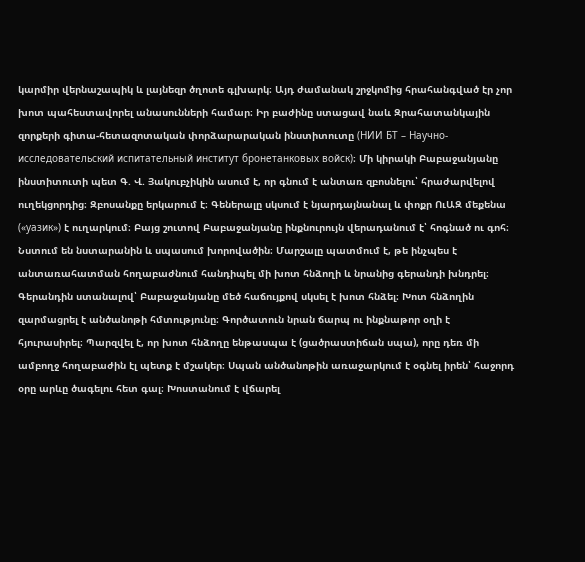կարմիր վերնաշապիկ և լայնեզր ծղոտե գլխարկ։ Այդ ժամանակ շրջկոմից հրահանգված էր չոր խոտ պահեստավորել անասունների համար։ Իր բաժինը ստացավ նաև Զրահատանկային զորքերի գիտա-հետազոտական փորձարարական ինստիտուտը (НИИ БТ – Научно-исследовательский испитательный институт бронетанковых войск)։ Մի կիրակի Բաբաջանյանը ինստիտուտի պետ Գ. Վ. Յակուբչիկին ասում է, որ գնում է անտառ զբոսնելու՝ հրաժարվելով ուղեկցորդից։ Զբոսանքը երկարում է։ Գեներալը սկսում է նյարդայնանալ և փոքր ՈւԱԶ մեքենա («уазик») է ուղարկում։ Բայց շուտով Բաբաջանյանը ինքնուրույն վերադանում է՝ հոգնած ու գոհ։ Նստում են նստարանին և սպասում խորովածին։ Մարշալը պատմում է, թե ինչպես է անտառահատման հողաբաժնում հանդիպել մի խոտ հնձողի և նրանից գերանդի խնդրել։ Գերանդին ստանալով՝ Բաբաջանյանը մեծ հաճույքով սկսել է խոտ հնձել։ Խոտ հնձողին զարմացրել է անծանոթի հմտությունը։ Գործատուն նրան ճարպ ու ինքնաթոր օղի է հյուրասիրել։ Պարզվել է, որ խոտ հնձողը ենթասպա է (ցածրաստիճան սպա), որը դեռ մի ամբողջ հողաբաժին էլ պետք է մշակեր։ Սպան անծանոթին առաջարկում է օգնել իրեն՝ հաջորդ օրը արևը ծագելու հետ գալ։ Խոստանում է վճարել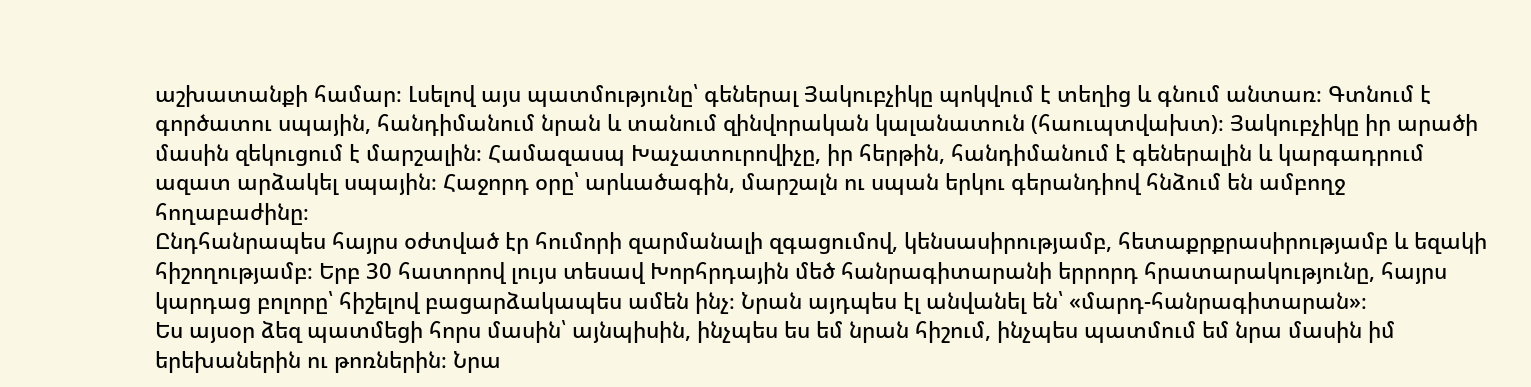աշխատանքի համար։ Լսելով այս պատմությունը՝ գեներալ Յակուբչիկը պոկվում է տեղից և գնում անտառ։ Գտնում է գործատու սպային, հանդիմանում նրան և տանում զինվորական կալանատուն (հաուպտվախտ)։ Յակուբչիկը իր արածի մասին զեկուցում է մարշալին։ Համազասպ Խաչատուրովիչը, իր հերթին, հանդիմանում է գեներալին և կարգադրում ազատ արձակել սպային։ Հաջորդ օրը՝ արևածագին, մարշալն ու սպան երկու գերանդիով հնձում են ամբողջ հողաբաժինը։
Ընդհանրապես հայրս օժտված էր հումորի զարմանալի զգացումով, կենսասիրությամբ, հետաքրքրասիրությամբ և եզակի հիշողությամբ։ Երբ 30 հատորով լույս տեսավ Խորհրդային մեծ հանրագիտարանի երրորդ հրատարակությունը, հայրս կարդաց բոլորը՝ հիշելով բացարձակապես ամեն ինչ։ Նրան այդպես էլ անվանել են՝ «մարդ-հանրագիտարան»։
Ես այսօր ձեզ պատմեցի հորս մասին՝ այնպիսին, ինչպես ես եմ նրան հիշում, ինչպես պատմում եմ նրա մասին իմ երեխաներին ու թոռներին։ Նրա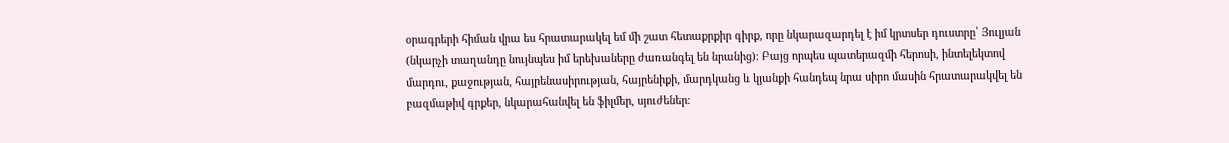օրագրերի հիման վրա ես հրատարակել եմ մի շատ հետաքրքիր գիրք, որը նկարազարդել է իմ կրտսեր դուստրը՝ Յուլյան (նկարչի տաղանդը նույնպես իմ երեխաները ժառանգել են նրանից)։ Բայց որպես պատերազմի հերոսի, ինտելեկտով մարդու, քաջության, հայրենասիրության, հայրենիքի, մարդկանց և կյանքի հանդեպ նրա սիրո մասին հրատարակվել են բազմաթիվ գրքեր, նկարահանվել են ֆիլմեր, սյուժեներ։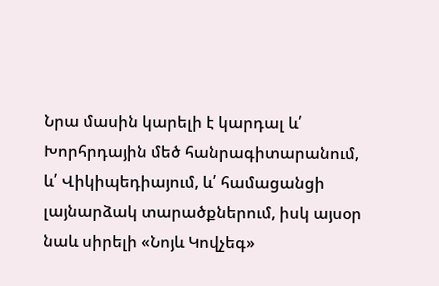Նրա մասին կարելի է կարդալ և՛ Խորհրդային մեծ հանրագիտարանում, և՛ Վիկիպեդիայում, և՛ համացանցի լայնարձակ տարածքներում, իսկ այսօր նաև սիրելի «Նոյև Կովչեգ»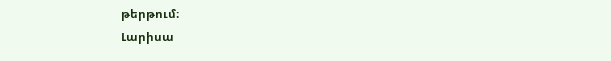թերթում։
Լարիսա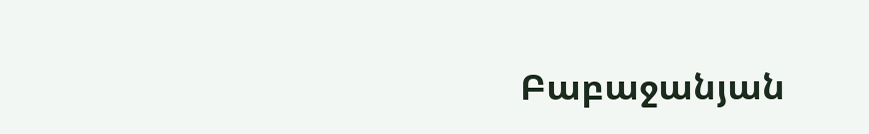Բաբաջանյան